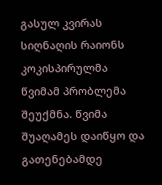გასულ კვირას სიღნაღის რაიონს კოკისპირულმა წვიმამ პრობლემა შეუქმნა. წვიმა შუაღამეს დაიწყო და გათენებამდე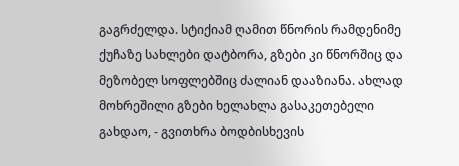გაგრძელდა. სტიქიამ ღამით წნორის რამდენიმე ქუჩაზე სახლები დატბორა, გზები კი წნორშიც და მეზობელ სოფლებშიც ძალიან დააზიანა. ახლად მოხრეშილი გზები ხელახლა გასაკეთებელი გახდაო, - გვითხრა ბოდბისხევის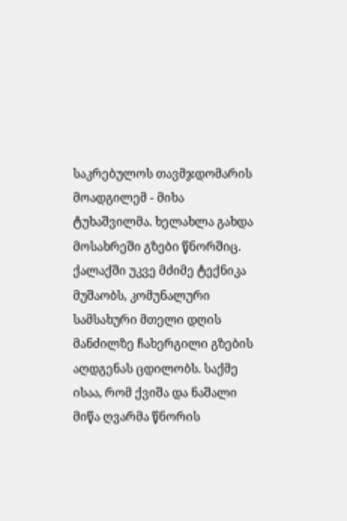საკრებულოს თავმჯდომარის მოადგილემ - მიხა ტუხაშვილმა. ხელახლა გახდა მოსახრეში გზები წნორშიც. ქალაქში უკვე მძიმე ტექნიკა მუშაობს, კომუნალური სამსახური მთელი დღის მანძილზე ჩახერგილი გზების აღდგენას ცდილობს. საქმე ისაა, რომ ქვიშა და ნაშალი მიწა ღვარმა წნორის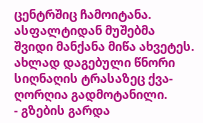ცენტრშიც ჩამოიტანა. ასფალტიდან მუშებმა შვიდი მანქანა მიწა ახვეტეს. ახლად დაგებული წნორი სიღნაღის ტრასაზეც ქვა-ღორღია გადმოტანილი.
- გზების გარდა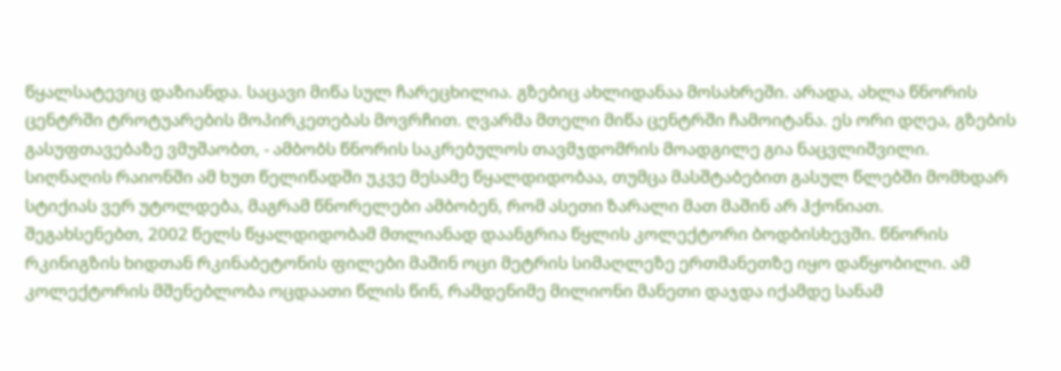წყალსატევიც დაზიანდა. საცავი მიწა სულ ჩარეცხილია. გზებიც ახლიდანაა მოსახრეში. არადა, ახლა წნორის ცენტრში ტროტუარების მოპირკეთებას მოვრჩით. ღვარმა მთელი მიწა ცენტრში ჩამოიტანა. ეს ორი დღეა, გზების გასუფთავებაზე ვმუშაობთ, - ამბობს წნორის საკრებულოს თავმჯდომრის მოადგილე გია ნაცვლიშვილი.
სიღნაღის რაიონში ამ ხუთ წელიწადში უკვე მესამე წყალდიდობაა, თუმცა მასშტაბებით გასულ წლებში მომხდარ სტიქიას ვერ უტოლდება, მაგრამ წნორელები ამბობენ, რომ ასეთი ზარალი მათ მაშინ არ ჰქონიათ.
შეგახსენებთ, 2002 წელს წყალდიდობამ მთლიანად დაანგრია წყლის კოლექტორი ბოდბისხევში. წნორის რკინიგზის ხიდთან რკინაბეტონის ფილები მაშინ ოცი მეტრის სიმაღლეზე ერთმანეთზე იყო დაწყობილი. ამ კოლექტორის მშენებლობა ოცდაათი წლის წინ, რამდენიმე მილიონი მანეთი დაჯდა იქამდე სანამ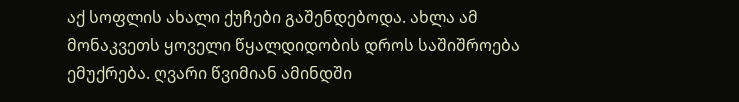აქ სოფლის ახალი ქუჩები გაშენდებოდა. ახლა ამ მონაკვეთს ყოველი წყალდიდობის დროს საშიშროება ემუქრება. ღვარი წვიმიან ამინდში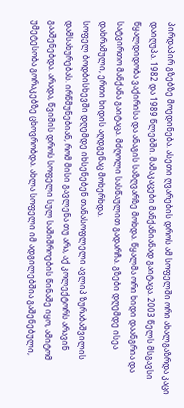პირდაპირ გზებზე მოედინება. ასეთი ღვარების დროს ამ სოფელში ორი ახალგაზრდა კაცი დაიღუპა. 1982 და 1989 წლებში. მამაკაცები მანქანიანად გაიტაცა. 2003 წელს მსგავსი წყალდიდობა ვაქირისა და ანაგის საზღვარზე მოხდა. წყალმა ორი ხიდი დაანგრია და სატვირთო მანქანა გაიტაცა. მძღოლი სასწაულით გადარჩა. გზები დღემდე ისეა დახრამული, ერთი ხიდის აღდგენაც მოხერხდა.
სოფელ ბოდბისხევში დღემდე იხსენებენ თანასოფლელი ავლიპ ზურაბაშვილის დამსახურებას. ირწმუნებიან, რომ მისი გავლენა თუ არა, აქ კოლექტორს არავინ გააშენებდა. არადა, წვიმის დროს სოფელი სულ საშიშროების წინაშე იყო, ამიტომ უმეტესობა გორაკებზე ცხოვრობდა. ახლა სოფელი იმ ადგილებშია გაშენებული,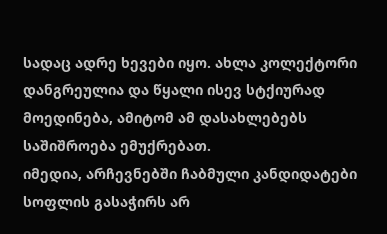სადაც ადრე ხევები იყო. ახლა კოლექტორი დანგრეულია და წყალი ისევ სტქიურად მოედინება, ამიტომ ამ დასახლებებს საშიშროება ემუქრებათ.
იმედია, არჩევნებში ჩაბმული კანდიდატები სოფლის გასაჭირს არ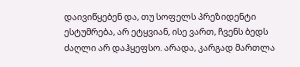დაივიწყებენ და, თუ სოფელს პრეზიდენტი ესტუმრება, არ ეტყვიან, ისე ვართ, ჩვენს ბედს ძაღლი არ დაჰყეფსო. არადა, კარგად მართლა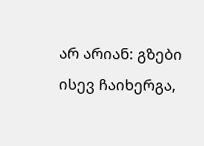არ არიან: გზები ისევ ჩაიხერგა,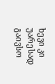ხევი კი უარესად გაივსო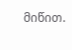მიწით.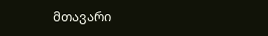მთავარი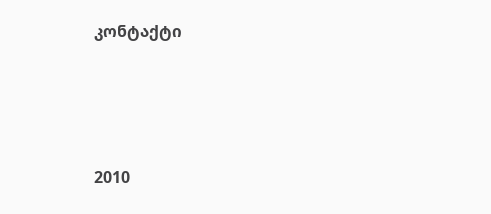კონტაქტი




2010